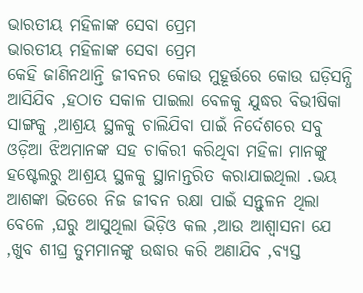ଭାରତୀୟ ମହିଳାଙ୍କ ସେବା ପ୍ରେମ
ଭାରତୀୟ ମହିଳାଙ୍କ ସେବା ପ୍ରେମ
କେହି ଜାଣିନଥାନ୍ତି ଜୀବନର କୋଉ ମୁହୂର୍ତ୍ତରେ କୋଉ ଘଡ଼ିସନ୍ଧି ଆସିଯିବ ,ହଠାତ ସକାଳ ପାଇଲା ବେଳକୁ ଯୁଦ୍ଧର ବିଭୀଷିକା ସାଙ୍ଗକୁ ,ଆଶ୍ରୟ ସ୍ଥଳକୁ ଚାଲିଯିବା ପାଇଁ ନିର୍ଦେଶରେ ସବୁ ଓଡ଼ିଆ ଝିଅମାନଙ୍କ ସହ ଚାକିରୀ କରିଥିବା ମହିଳା ମାନଙ୍କୁ ହଷ୍ଟେଲରୁ ଆଶ୍ରୟ ସ୍ଥଳକୁ ସ୍ଥାନାନ୍ତରିତ କରାଯାଇଥିଲା .ଭୟ ଆଶଙ୍କା ଭିତରେ ନିଜ ଜୀବନ ରକ୍ଷା ପାଇଁ ସନ୍ତୁଳନ ଥିଲା ବେଳେ ,ଘରୁ ଆସୁଥିଲା ଭିଡ଼ିଓ କଲ ,ଆଉ ଆଶ୍ୱାସନା ଯେ ,ଖୁବ ଶୀଘ୍ର ତୁମମାନଙ୍କୁ ଉଦ୍ଧାର କରି ଅଣାଯିବ ,ବ୍ୟସ୍ତ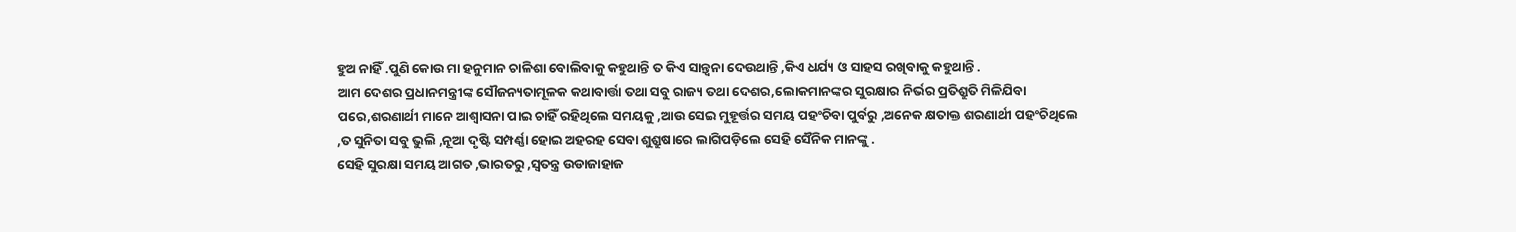ହୁଅ ନାହିଁ .ପୁଣି କୋଉ ମା ହନୁମାନ ଚାଳିଶା ବୋଲିବାକୁ କହୁଥାନ୍ତି ତ କିଏ ସାନ୍ତ୍ୱନା ଦେଉଥାନ୍ତି ,କିଏ ଧର୍ଯ୍ୟ ଓ ସାହସ ରଖିବାକୁ କହୁଥାନ୍ତି .
ଆମ ଦେଶର ପ୍ରଧାନମନ୍ତ୍ରୀଙ୍କ ସୌଜନ୍ୟତାମୂଳକ କଥାବାର୍ତ୍ତା ତଥା ସବୁ ରାଜ୍ୟ ତଥା ଦେଶର,ଲୋକମାନଙ୍କର ସୁରକ୍ଷାର ନିର୍ଭର ପ୍ରତିଶ୍ରୁତି ମିଳିଯିବା ପରେ,ଶରଣାର୍ଥୀ ମାନେ ଆଶ୍ୱାସନା ପାଇ ଚାହିଁ ରହିଥିଲେ ସମୟକୁ ,ଆଉ ସେଇ ମୁହୂର୍ତ୍ତର ସମୟ ପହଂଚିବା ପୁର୍ବରୁ ,ଅନେକ କ୍ଷତାକ୍ତ ଶରଣାର୍ଥୀ ପହଂଚିଥିଲେ ,ତ ସୁନିତା ସବୁ ଭୁଲି ,ନୂଆ ଦୃଷ୍ଟି ସମ୍ପର୍ଣ୍ଣା ହୋଇ ଅହରହ ସେବା ଶୁଶ୍ରୁଷାରେ ଲାଗିପଡ଼ିଲେ ସେହି ସୈନିକ ମାନଙ୍କୁ .
ସେହି ସୁରକ୍ଷା ସମୟ ଆଗତ ,ଭାରତରୁ ,ସ୍ୱତନ୍ତ୍ର ଉଡାଜାହାଜ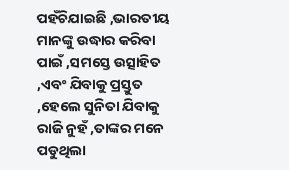ପହଁଚିଯାଇଛି ,ଭାରତୀୟ ମାନଙ୍କୁ ଉଦ୍ଧାର କରିବା ପାଇଁ ,ସମସ୍ତେ ଉତ୍ସାହିତ ,ଏବଂ ଯିବାକୁ ପ୍ରସ୍ତୁତ ,ହେଲେ ସୁନିତା ଯିବାକୁ ରାଜି ନୁହଁ ,ତାଙ୍କର ମନେ ପଡୁଥିଲା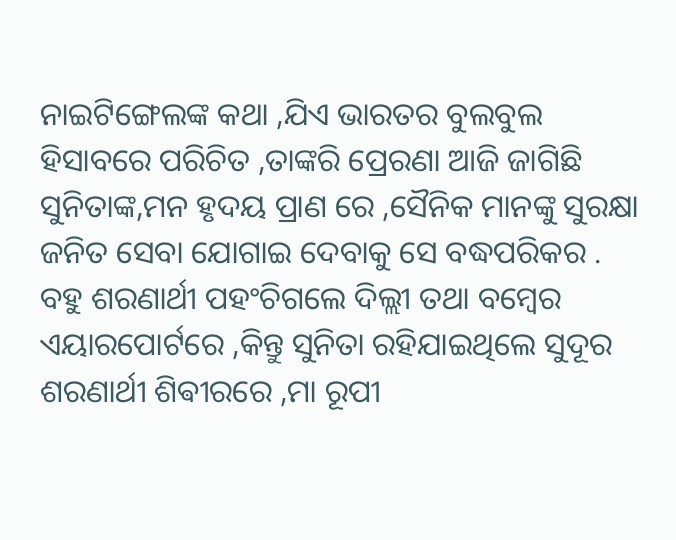ନାଇଟିଙ୍ଗେଲଙ୍କ କଥା ,ଯିଏ ଭାରତର ବୁଲବୁଲ ହିସାବରେ ପରିଚିତ ,ତାଙ୍କରି ପ୍ରେରଣା ଆଜି ଜାଗିଛି ସୁନିତାଙ୍କ,ମନ ହୃଦୟ ପ୍ରାଣ ରେ ,ସୈନିକ ମାନଙ୍କୁ ସୁରକ୍ଷା ଜନିତ ସେବା ଯୋଗାଇ ଦେବାକୁ ସେ ବଦ୍ଧପରିକର .
ବହୁ ଶରଣାର୍ଥୀ ପହଂଚିଗଲେ ଦିଲ୍ଲୀ ତଥା ବମ୍ବେର ଏୟାରପୋର୍ଟରେ ,କିନ୍ତୁ ସୁନିତା ରହିଯାଇଥିଲେ ସୁଦୂର ଶରଣାର୍ଥୀ ଶିଵୀରରେ ,ମା ରୂପୀ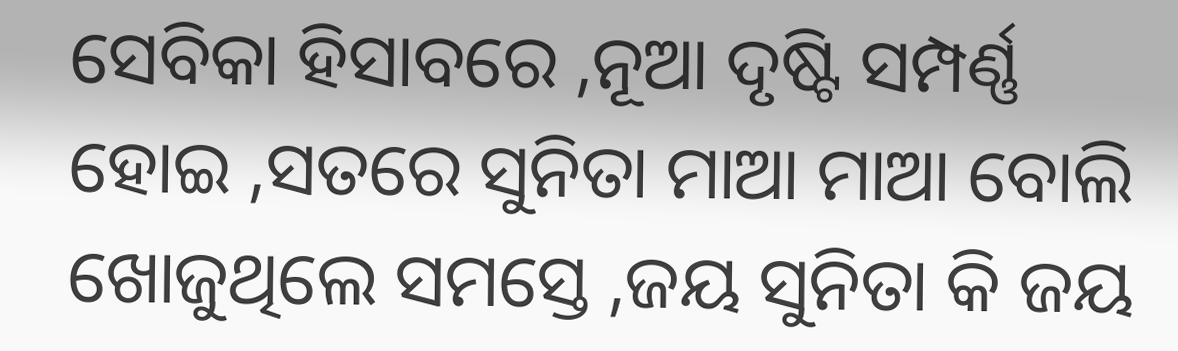ସେବିକା ହିସାବରେ ,ନୂଆ ଦୃଷ୍ଟି ସମ୍ପର୍ଣ୍ଣ ହୋଇ ,ସତରେ ସୁନିତା ମାଆ ମାଆ ବୋଲି ଖୋଜୁଥିଲେ ସମସ୍ତେ ,ଜୟ ସୁନିତା କି ଜୟ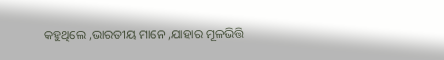କହୁଥିଲେ ,ଭାରତୀୟ ମାନେ ,ଯାହାର ମୂଳଭିତ୍ତି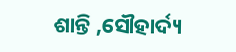ଶାନ୍ତି ,ସୌହାର୍ଦ୍ୟ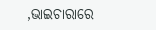,ଭାଇଚାରାରେ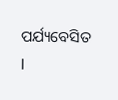ପର୍ଯ୍ୟବେସିତ l